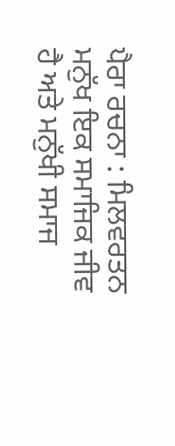ਪੈਰਾ ਰਚਨਾ : ਮਿਲਵਰਤਨ
ਮਨੁੱਖ ਇਕ ਸਮਾਜਿਕ ਜੀਵ ਹੈ ਅਤੇ ਮਨੁੱਖੀ ਸਮਾਜ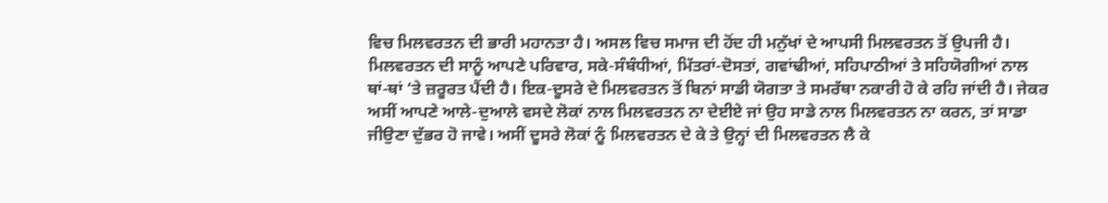ਵਿਚ ਮਿਲਵਰਤਨ ਦੀ ਭਾਰੀ ਮਹਾਨਤਾ ਹੈ। ਅਸਲ ਵਿਚ ਸਮਾਜ ਦੀ ਹੋਂਦ ਹੀ ਮਨੁੱਖਾਂ ਦੇ ਆਪਸੀ ਮਿਲਵਰਤਨ ਤੋਂ ਉਪਜੀ ਹੈ। ਮਿਲਵਰਤਨ ਦੀ ਸਾਨੂੰ ਆਪਣੇ ਪਰਿਵਾਰ, ਸਕੇ-ਸੰਬੰਧੀਆਂ, ਮਿੱਤਰਾਂ-ਦੋਸਤਾਂ, ਗਵਾਂਢੀਆਂ, ਸਹਿਪਾਠੀਆਂ ਤੇ ਸਹਿਯੋਗੀਆਂ ਨਾਲ ਥਾਂ-ਥਾਂ ‘ਤੇ ਜ਼ਰੂਰਤ ਪੈਂਦੀ ਹੈ। ਇਕ-ਦੂਸਰੇ ਦੇ ਮਿਲਵਰਤਨ ਤੋਂ ਬਿਨਾਂ ਸਾਡੀ ਯੋਗਤਾ ਤੇ ਸਮਰੱਥਾ ਨਕਾਰੀ ਹੋ ਕੇ ਰਹਿ ਜਾਂਦੀ ਹੈ। ਜੇਕਰ ਅਸੀਂ ਆਪਣੇ ਆਲੇ-ਦੁਆਲੇ ਵਸਦੇ ਲੋਕਾਂ ਨਾਲ ਮਿਲਵਰਤਨ ਨਾ ਦੇਈਏ ਜਾਂ ਉਹ ਸਾਡੇ ਨਾਲ ਮਿਲਵਰਤਨ ਨਾ ਕਰਨ, ਤਾਂ ਸਾਡਾ ਜੀਉਣਾ ਦੁੱਭਰ ਹੋ ਜਾਵੇ। ਅਸੀਂ ਦੂਸਰੇ ਲੋਕਾਂ ਨੂੰ ਮਿਲਵਰਤਨ ਦੇ ਕੇ ਤੇ ਉਨ੍ਹਾਂ ਦੀ ਮਿਲਵਰਤਨ ਲੈ ਕੇ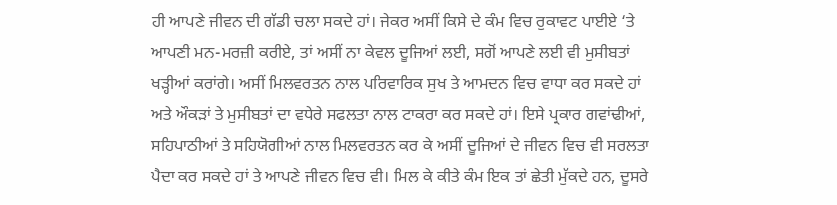ਹੀ ਆਪਣੇ ਜੀਵਨ ਦੀ ਗੱਡੀ ਚਲਾ ਸਕਦੇ ਹਾਂ। ਜੇਕਰ ਅਸੀਂ ਕਿਸੇ ਦੇ ਕੰਮ ਵਿਚ ਰੁਕਾਵਟ ਪਾਈਏ ‘ਤੇ ਆਪਣੀ ਮਨ-ਮਰਜ਼ੀ ਕਰੀਏ, ਤਾਂ ਅਸੀਂ ਨਾ ਕੇਵਲ ਦੂਜਿਆਂ ਲਈ, ਸਗੋਂ ਆਪਣੇ ਲਈ ਵੀ ਮੁਸੀਬਤਾਂ ਖੜ੍ਹੀਆਂ ਕਰਾਂਗੇ। ਅਸੀਂ ਮਿਲਵਰਤਨ ਨਾਲ ਪਰਿਵਾਰਿਕ ਸੁਖ ਤੇ ਆਮਦਨ ਵਿਚ ਵਾਧਾ ਕਰ ਸਕਦੇ ਹਾਂ ਅਤੇ ਔਕੜਾਂ ਤੇ ਮੁਸੀਬਤਾਂ ਦਾ ਵਧੇਰੇ ਸਫਲਤਾ ਨਾਲ ਟਾਕਰਾ ਕਰ ਸਕਦੇ ਹਾਂ। ਇਸੇ ਪ੍ਰਕਾਰ ਗਵਾਂਢੀਆਂ, ਸਹਿਪਾਠੀਆਂ ਤੇ ਸਹਿਯੋਗੀਆਂ ਨਾਲ ਮਿਲਵਰਤਨ ਕਰ ਕੇ ਅਸੀਂ ਦੂਜਿਆਂ ਦੇ ਜੀਵਨ ਵਿਚ ਵੀ ਸਰਲਤਾ ਪੈਦਾ ਕਰ ਸਕਦੇ ਹਾਂ ਤੇ ਆਪਣੇ ਜੀਵਨ ਵਿਚ ਵੀ। ਮਿਲ ਕੇ ਕੀਤੇ ਕੰਮ ਇਕ ਤਾਂ ਛੇਤੀ ਮੁੱਕਦੇ ਹਨ, ਦੂਸਰੇ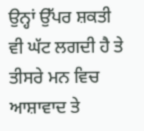ਉਨ੍ਹਾਂ ਉੱਪਰ ਸ਼ਕਤੀ ਵੀ ਘੱਟ ਲਗਦੀ ਹੈ ਤੇ ਤੀਸਰੇ ਮਨ ਵਿਚ ਆਸ਼ਾਵਾਦ ਤੇ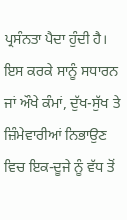ਪ੍ਰਸੰਨਤਾ ਪੈਦਾ ਹੁੰਦੀ ਹੈ। ਇਸ ਕਰਕੇ ਸਾਨੂੰ ਸਧਾਰਨ ਜਾਂ ਔਖੇ ਕੰਮਾਂ, ਦੁੱਖ-ਸੁੱਖ ਤੇ ਜ਼ਿੰਮੇਵਾਰੀਆਂ ਨਿਭਾਉਣ ਵਿਚ ਇਕ-ਦੂਜੇ ਨੂੰ ਵੱਧ ਤੋਂ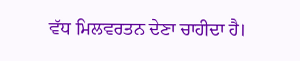ਵੱਧ ਮਿਲਵਰਤਨ ਦੇਣਾ ਚਾਹੀਦਾ ਹੈ।